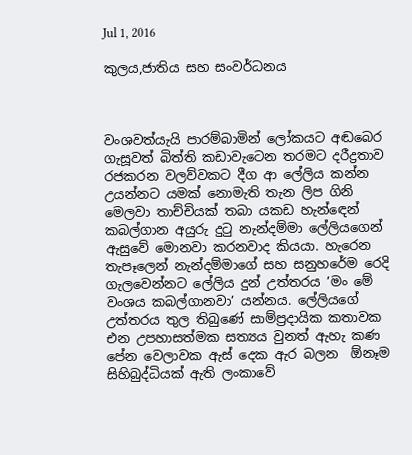Jul 1, 2016

කුලය,ජාතිය සහ සංවර්ධනය



වංශවත්යැයි පාරම්බාමින් ලෝකයට අඬබෙර ගැසූවත් බිත්ති කඩාවැටෙන තරමට දරීද්‍රතාව රජකරන වලව්වකට දීග ආ ලේලිය කන්න උයන්නට යමක් නොමැති තැන ලිප ගිනි මෙලවා තාච්චියක් තබා යකඩ හැන්ඳෙන් කබල්ගාන අයුරු දුටු නැන්දම්මා ලේලියගෙන් ඇසුවේ මොනවා කරනවාද කියයා. හැරෙන තැපෑලෙන් නැන්දම්මාගේ සහ සනුහරේම රෙදි ගැලවෙන්නට ලේලිය දුන් උත්තරය ’මං මේ වංශය කබල්ගානවා’ යන්නය. ලේලියගේ උත්තරය තුල තිබුණේ සාම්ප්‍රදායික කතාවක එන උපහාසත්මක සත්‍යය වුනත් ඇහැ කණ පේන වෙලාවක ඇස් දෙක ඇර බලන  ඕනෑම සිහිබුද්ධියක් ඇති ලංකාවේ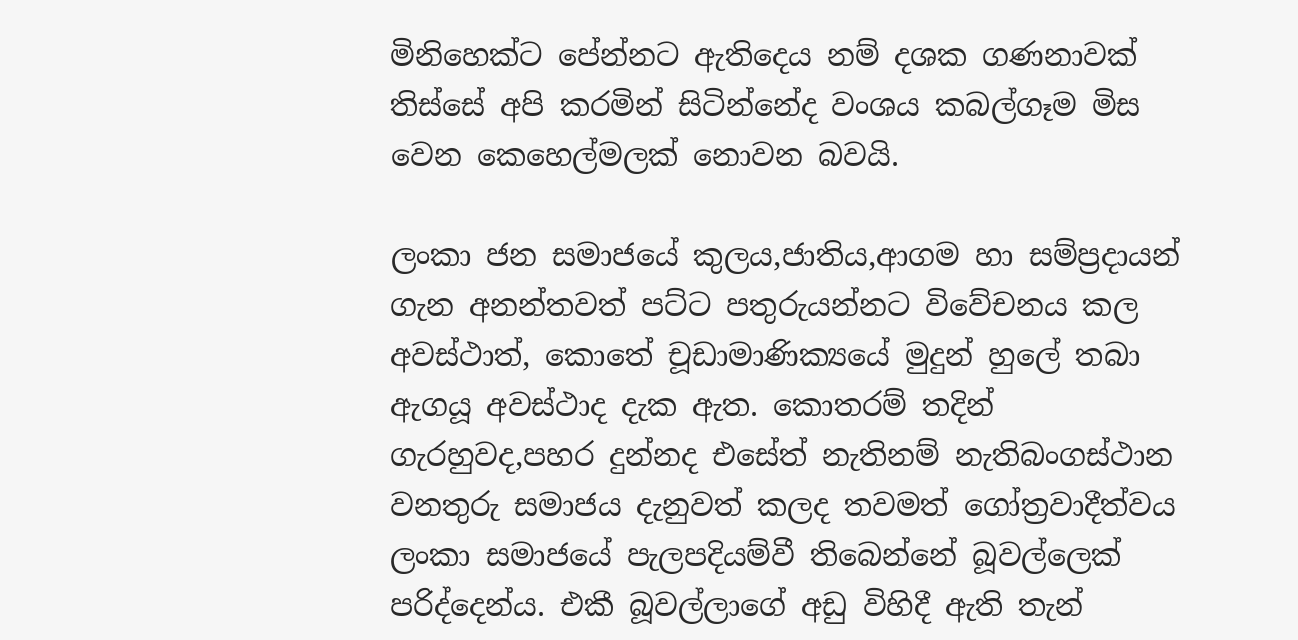මිනිහෙක්ට පේන්නට ඇතිදෙය නම් දශක ගණනාවක් තිස්සේ අපි කරමින් සිටින්නේද වංශය කබල්ගෑම මිස වෙන කෙහෙල්මලක් නොවන බවයි.

ලංකා ජන සමාජයේ කුලය,ජාතිය,ආගම හා සම්ප්‍රදායන් ගැන අනන්තවත් පට්ට පතුරුයන්නට විවේචනය කල අවස්ථාත්, කොතේ චූඩාමාණික්‍යයේ මුදුන් හුලේ තබා ඇගයූ අවස්ථාද දැක ඇත. කොතරම් තදින් ගැරහුවද,පහර දුන්නද එසේත් නැතිනම් නැතිබංගස්ථාන වනතුරු සමාජය දැනුවත් කලද තවමත් ගෝත්‍රවාදීත්වය ලංකා සමාජයේ පැලපදියම්වී තිබෙන්නේ බූවල්ලෙක් පරිද්දෙන්ය. එකී බූවල්ලාගේ අඩු විහිදී ඇති තැන්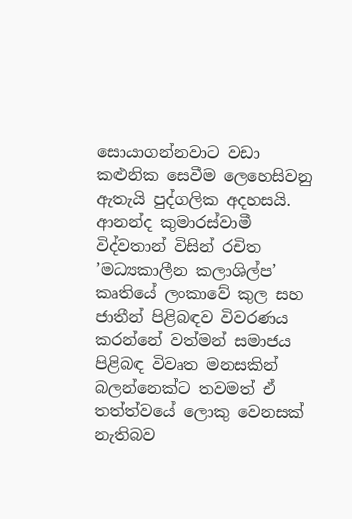සොයාගන්නවාට වඩා කළුනික සෙවීම ලෙහෙසිවනු ඇතැයි පුද්ගලික අදහසයි. ආනන්ද කුමාරස්වාමී විද්වතාන් විසින් රචිත ’මධ්‍යකාලීන කලාශිල්ප’ කෘතියේ ලංකාවේ කුල සහ ජාතීන් පිළිබඳව විවරණය කරන්නේ වත්මන් සමාජය පිළිබඳ විවෘත මනසකින් බලන්නෙක්ට තවමත් ඒ තත්ත්වයේ ලොකු වෙනසක් නැතිබව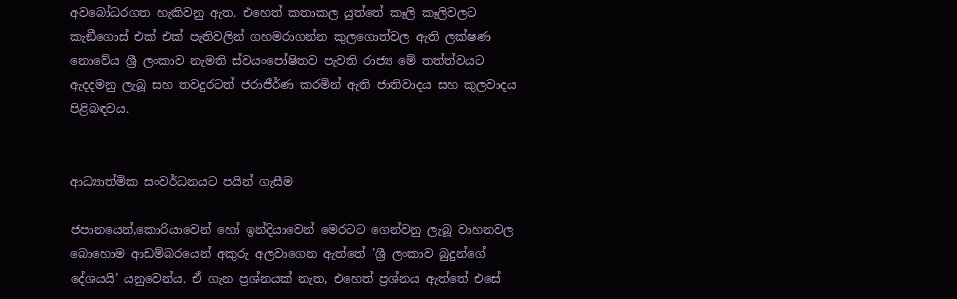අවබෝධරගත හැකිවනු ඇත. එහෙත් කතාකල යුත්තේ කෑලි කෑලිවලට කැඞීගොස් එක් එක් පැතිවලින් ගහමරාගන්න කුලගොත්වල ඇති ලක්ෂණ නොවේය ශ්‍රී ලංකාව නැමති ස්වයංපෝෂිතව පැවති රාජ්‍ය මේ තත්ත්වයට ඇදදමනු ලැබූ සහ තවදුරටත් ජරාජීර්ණ කරමින් ඇති ජාතිවාදය සහ කුලවාදය පිළිබඳවය.


ආධ්‍යාත්මික සංවර්ධනයට පයින් ගැසීම

ජපානයෙන්,කොරියාවෙන් හෝ ඉන්දියාවෙන් මෙරටට ගෙන්වනු ලැබූ වාහනවල බොහොම ආඩම්බරයෙන් අකුරු අලවාගෙන ඇත්තේ ’ශ්‍රී ලංකාව බුදුන්ගේ දේශයයි’ යනුවෙන්ය. ඒ ගැන ප්‍රශ්නයක් නැත, එහෙත් ප්‍රශ්නය ඇත්තේ එසේ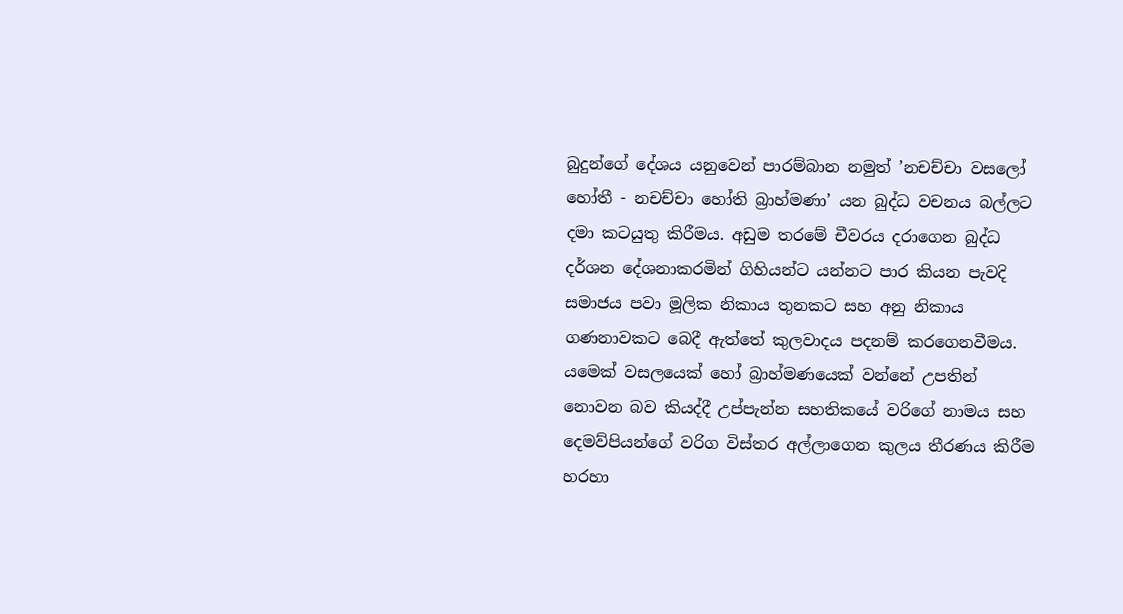බුදුන්ගේ දේශය යනුවෙන් පාරම්බාන නමුත් ’නචච්චා වසලෝ හෝතී - නචච්චා හෝති බ්‍රාහ්මණා’ යන බුද්ධ වචනය බල්ලට දමා කටයුතු කිරීමය. අඩුම තරමේ චීවරය දරාගෙන බුද්ධ දර්ශන දේශනාකරමින් ගිහියන්ට යන්නට පාර කියන පැවදි සමාජය පවා මූලික නිකාය තුනකට සහ අනු නිකාය ගණනාවකට බෙදී ඇත්තේ කුලවාදය පදනම් කරගෙනවීමය. යමෙක් වසලයෙක් හෝ බ්‍රාහ්මණයෙක් වන්නේ උපතින් නොවන බව කියද්දී උප්පැන්න සහතිකයේ වරිගේ නාමය සහ දෙමව්පියන්ගේ වරිග විස්තර අල්ලාගෙන කුලය තීරණය කිරීම හරහා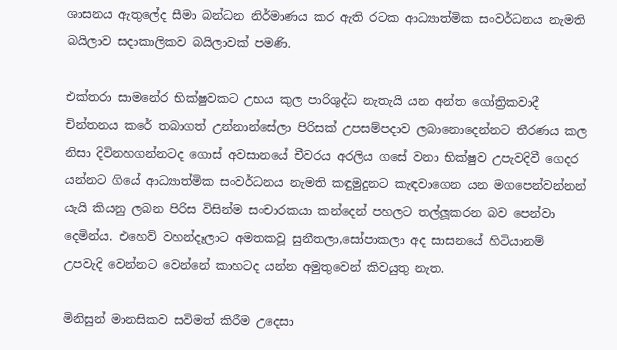ශාසනය ඇතුලේද සීමා බන්ධන නිර්මාණය කර ඇති රටක ආධ්‍යාත්මික සංවර්ධනය නැමති බයිලාව සදාකාලිකව බයිලාවක් පමණි.

එක්තරා සාමනේර භික්ෂුවකට උභය කුල පාරිශුද්ධ නැතැයි යන අන්ත ගෝත්‍රිකවාදී චින්තනය කරේ තබාගත් උන්නාන්සේලා පිරිසක් උපසම්පදාව ලබානොදෙන්නට තීරණය කල නිසා දිවිනහගන්නටද ගොස් අවසානයේ චීවරය අරලිය ගසේ වනා භික්ෂුව උපැවදිවී ගෙදර යන්නට ගියේ ආධ්‍යාත්මික සංවර්ධනය නැමති කඳුමුදුනට කැඳවාගෙන යන මගපෙන්වන්නන් යැයි කියනු ලබන පිරිස විසින්ම සංචාරකයා කන්දෙන් පහලට තල්ලූකරන බව පෙන්වා දෙමින්ය. එහෙව් වහන්දෑලාට අමතකවූ සුනීතලා,සෝපාකලා අද සාසනයේ හිටියානම් උපවැදි වෙන්නට වෙන්නේ කාහටද යන්න අමුතුවෙන් කිවයුතු නැත.

මිනිසුන් මානසිකව සවිමත් කිරීම උදෙසා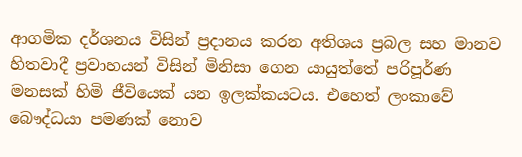ආගමික දර්ශනය විසින් ප්‍රදානය කරන අතිශය ප්‍රබල සහ මානව හිතවාදී ප්‍රවාහයන් විසින් මිනිසා ගෙන යායුත්තේ පරිපූර්ණ මනසක් හිමි ජීවියෙක් යන ඉලක්කයටය. එහෙත් ලංකාවේ බෞද්ධයා පමණක් නොව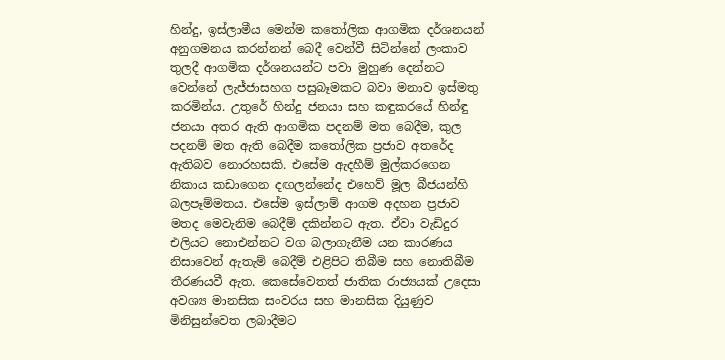හින්දු, ඉස්ලාමීය මෙන්ම කතෝලික ආගමික දර්ශනයන් අනුගමනය කරන්නන් බෙදී වෙන්වී සිටින්නේ ලංකාව තුලදී ආගමික දර්ශනයන්ට පවා මුහුණ දෙන්නට වෙන්නේ ලැජ්ජාසහග පසුබෑමකට බවා මනාව ඉස්මතු කරමින්ය. උතුරේ හින්දු ජනයා සහ කඳුකරයේ හින්ඳු ජනයා අතර ඇති ආගමික පදනම් මත බෙදීම, කුල පදනම් මත ඇති බෙදීම කතෝලික ප්‍රජාව අතරේද ඇතිබව නොරහසකි. එසේම ඇදහීම් මුල්කරගෙන නිකාය කඩාගෙන දඟලන්නේද එහෙව් මූල බීජයන්හි බලපෑම්මතය. එසේම ඉස්ලාම් ආගම අදහන ප්‍රජාව මතද මෙවැනිම බෙදීම් දකින්නට ඇත. ඒවා වැඩිදුර එලියට නොඑන්නට වග බලාගැනීම යන කාරණය නිසාවෙන් ඇතැම් බෙදීම් එළිපිට තිබීම සහ නොතිබීම තීරණයවී ඇත. කෙසේවෙතත් ජාතික රාජ්‍යයක් උදෙසා අවශ්‍ය මානසික සංවරය සහ මානසික දියුණුව මිනිසුන්වෙත ලබාදීමට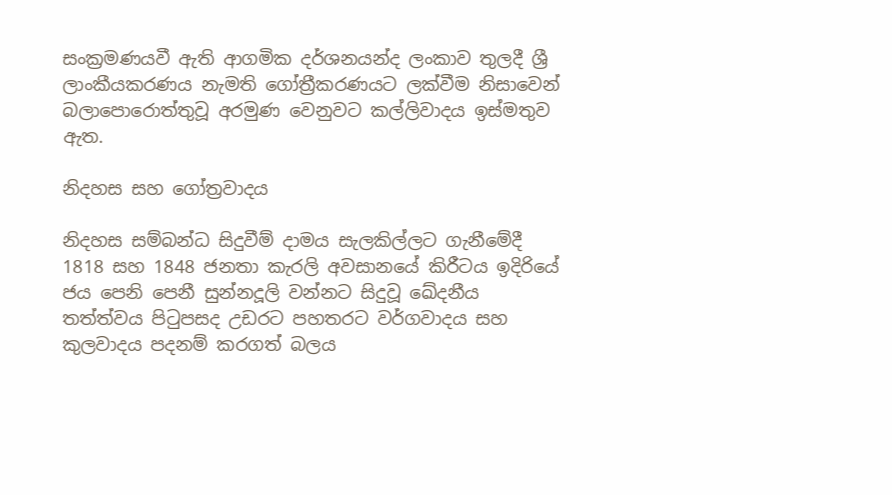සංක්‍රමණයවී ඇති ආගමික දර්ශනයන්ද ලංකාව තුලදී ශ්‍රී ලාංකීයකරණය නැමති ගෝත්‍රීකරණයට ලක්වීම නිසාවෙන් බලාපොරොත්තුවූ අරමුණ වෙනුවට කල්ලිවාදය ඉස්මතුව ඇත.

නිදහස සහ ගෝත්‍රවාදය

නිදහස සම්බන්ධ සිදුවීම් දාමය සැලකිල්ලට ගැනීමේදී 1818 සහ 1848 ජනතා කැරලි අවසානයේ කිරීටය ඉදිරියේ ජය පෙනි පෙනී සුන්නදූලි වන්නට සිදුවූ ඛේදනීය තත්ත්වය පිටුපසද උඩරට පහතරට වර්ගවාදය සහ කුලවාදය පදනම් කරගත් බලය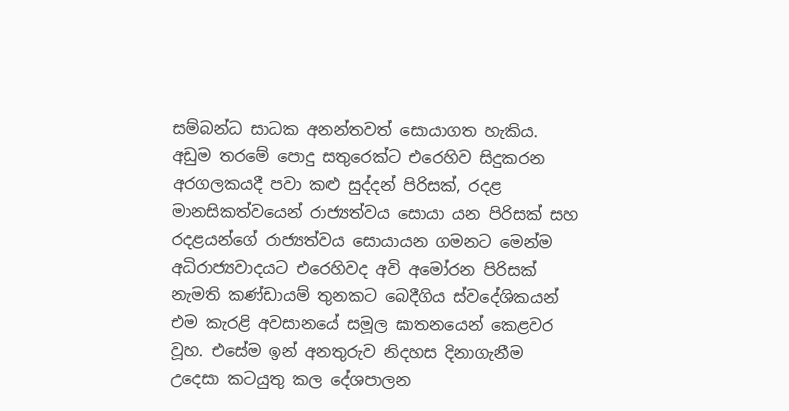සම්බන්ධ සාධක අනන්තවත් සොයාගත හැකිය. අඩුම තරමේ පොදු සතුරෙක්ට එරෙහිව සිදුකරන අරගලකයදී පවා කළු සුද්දන් පිරිසක්, රදළ මානසිකත්වයෙන් රාජ්‍යත්වය සොයා යන පිරිසක් සහ රදළයන්ගේ රාජ්‍යත්වය සොයායන ගමනට මෙන්ම අධිරාජ්‍යවාදයට එරෙහිවද අවි අමෝරන පිරිසක් නැමති කණ්ඩායම් තුනකට බෙදීගිය ස්වදේශිකයන් එම කැරළි අවසානයේ සමූල ඝාතනයෙන් කෙළවර වූහ. එසේම ඉන් අනතුරුව නිදහස දිනාගැනීම උදෙසා කටයුතු කල දේශපාලන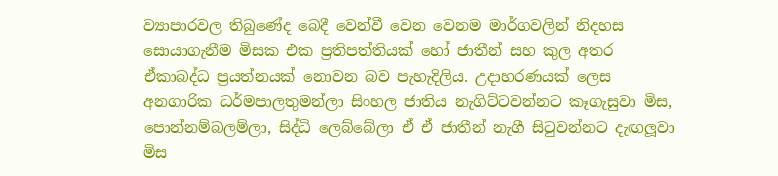ව්‍යාපාරවල තිබුණේද බෙදී වෙන්වී වෙන වෙනම මාර්ගවලින් නිදහස සොයාගැනීම මිසක එක ප්‍රතිපත්තියක් හෝ ජාතීන් සහ කුල අතර ඒකාබද්ධ ප්‍රයත්නයක් නොවන බව පැහැදිලිය. උදාහරණයක් ලෙස අනගාරික ධර්මපාලතුමන්ලා සිංහල ජාතිය නැගිට්ටවන්නට කෑගැසුවා මිස, පොන්නම්බලම්ලා, සිද්ධි ලෙබ්බේලා ඒ ඒ ජාතීන් නැගී සිටුවන්නට දැඟලූවා මිස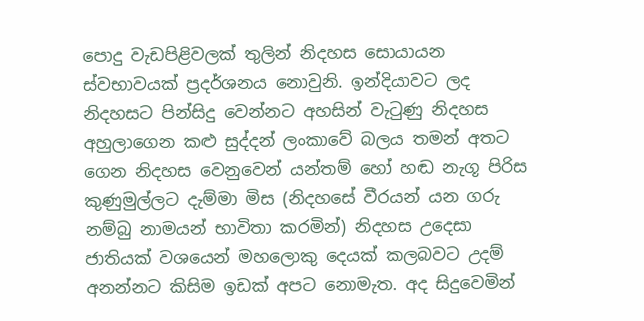පොදු වැඩපිළිවලක් තුලින් නිදහස සොයායන ස්වභාවයක් ප්‍රදර්ශනය නොවුනි. ඉන්දියාවට ලද නිදහසට පින්සිදු වෙන්නට අහසින් වැටුණු නිදහස අහුලාගෙන කළු සුද්දන් ලංකාවේ බලය තමන් අතට ගෙන නිදහස වෙනුවෙන් යන්තම් හෝ හඬ නැගූ පිරිස කුණුමුල්ලට දැම්මා මිස (නිදහසේ වීරයන් යන ගරු නම්බු නාමයන් භාවිතා කරමින්) නිදහස උදෙසා ජාතියක් වශයෙන් මහලොකු දෙයක් කලබවට උදම් අනන්නට කිසිම ඉඩක් අපට නොමැත. අද සිදුවෙමින්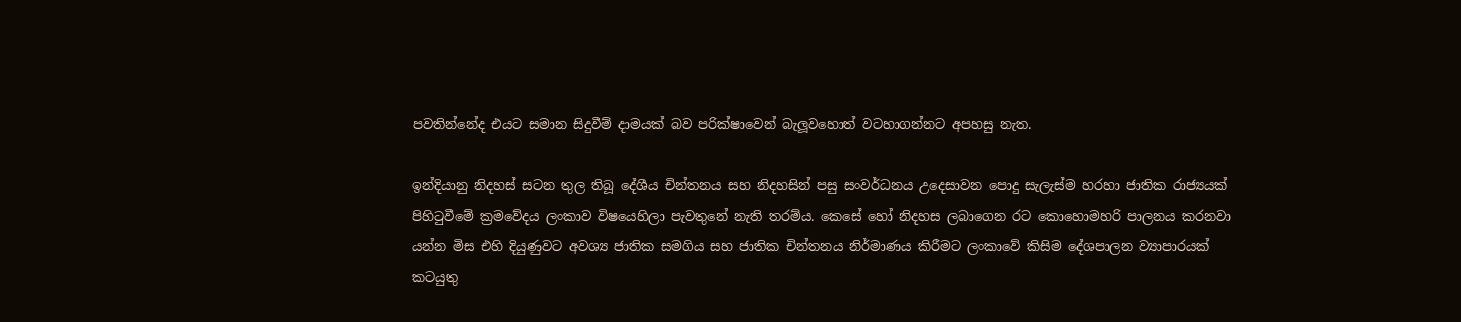පවතින්නේද එයට සමාන සිදුවීම් දාමයක් බව පරික්ෂාවෙන් බැලූවහොත් වටහාගන්නට අපහසු නැත.

ඉන්දියානු නිදහස් සටන තුල තිබූ දේශීය චින්තනය සහ නිදහසින් පසු සංවර්ධනය උදෙසාවන පොදු සැලැස්ම හරහා ජාතික රාජ්‍යයක් පිහිටුවීමේ ක්‍රමවේදය ලංකාව විෂයෙහිලා පැවතුනේ නැති තරම්ය. කෙසේ හෝ නිදහස ලබාගෙන රට කොහොමහරි පාලනය කරනවා යන්න මිස එහි දියුණුවට අවශ්‍ය ජාතික සමගිය සහ ජාතික චින්තනය නිර්මාණය කිරීමට ලංකාවේ කිසිම දේශපාලන ව්‍යාපාරයක් කටයුතු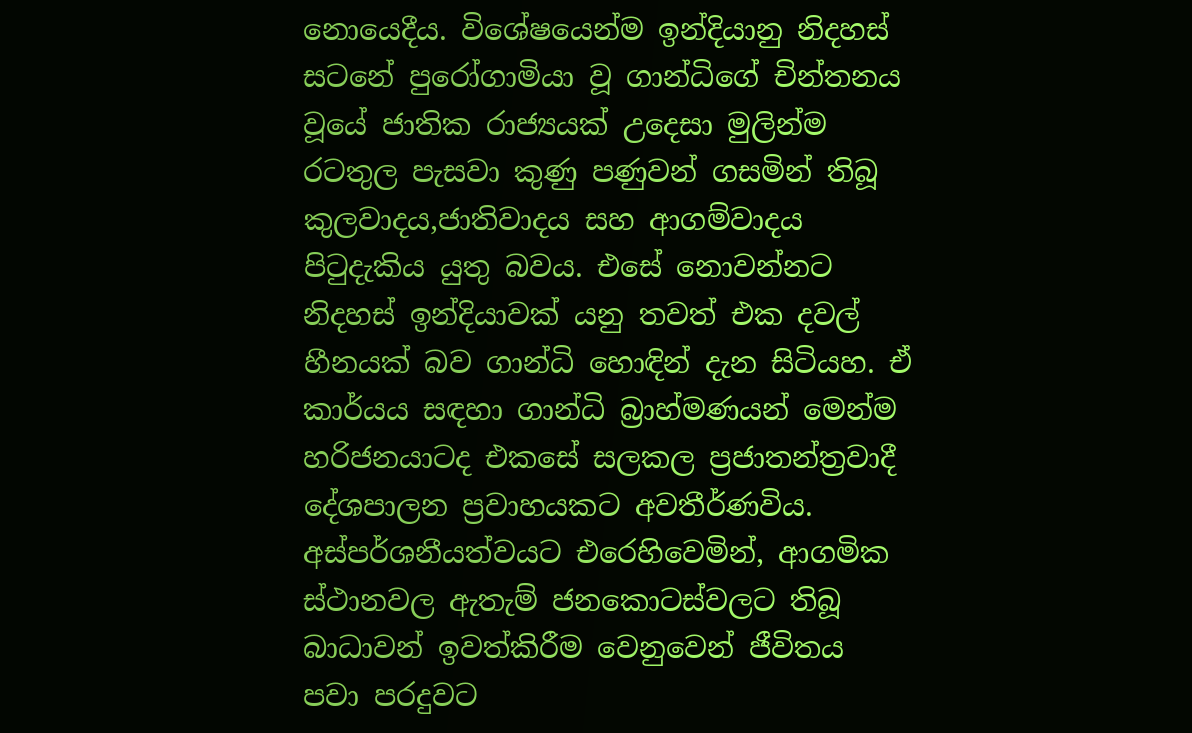නොයෙදීය. විශේෂයෙන්ම ඉන්දියානු නිදහස් සටනේ පුරෝගාමියා වූ ගාන්ධිගේ චින්තනය වූයේ ජාතික රාජ්‍යයක් උදෙසා මුලින්ම රටතුල පැසවා කුණු පණුවන් ගසමින් තිබූ කුලවාදය,ජාතිවාදය සහ ආගම්වාදය පිටුදැකිය යුතු බවය. එසේ නොවන්නට නිදහස් ඉන්දියාවක් යනු තවත් එක දවල් හීනයක් බව ගාන්ධි හොඳින් දැන සිටියහ. ඒ කාර්යය සඳහා ගාන්ධි බ්‍රාහ්මණයන් මෙන්ම හරිජනයාටද එකසේ සලකල ප්‍රජාතන්ත්‍රවාදී දේශපාලන ප්‍රවාහයකට අවතීර්ණවිය. අස්පර්ශනීයත්වයට එරෙහිවෙමින්, ආගමික ස්ථානවල ඇතැම් ජනකොටස්වලට තිබූ බාධාවන් ඉවත්කිරීම වෙනුවෙන් ජීවිතය පවා පරදුවට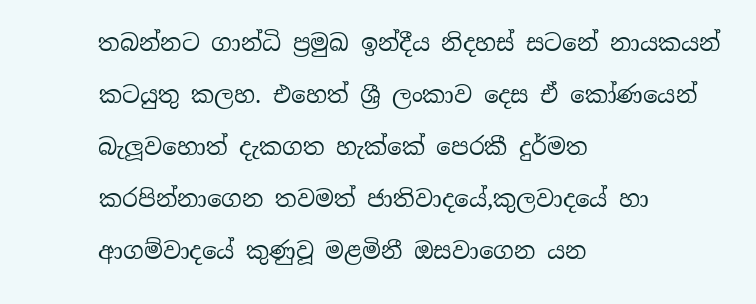තබන්නට ගාන්ධි ප්‍රමුඛ ඉන්දීය නිදහස් සටනේ නායකයන් කටයුතු කලහ. එහෙත් ශ්‍රී ලංකාව දෙස ඒ කෝණයෙන් බැලූවහොත් දැකගත හැක්කේ පෙරකී දුර්මත කරපින්නාගෙන තවමත් ජාතිවාදයේ,කුලවාදයේ හා ආගම්වාදයේ කුණුවූ මළමිනී ඔසවාගෙන යන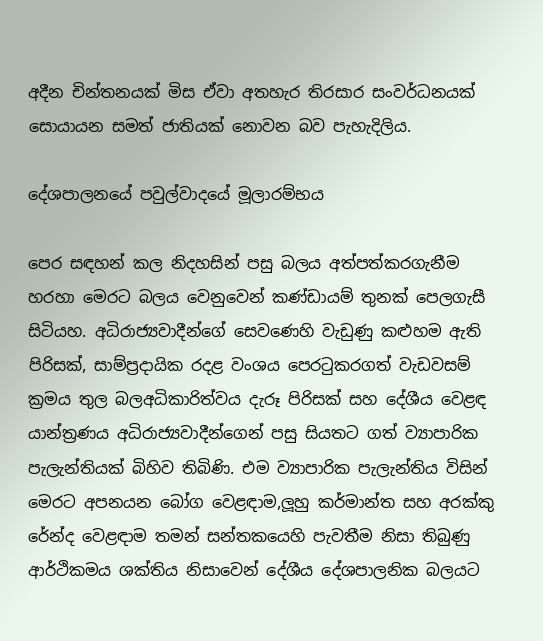අදීන චින්තනයක් මිස ඒවා අතහැර තිරසාර සංවර්ධනයක් සොයායන සමත් ජාතියක් නොවන බව පැහැදිලිය.

දේශපාලනයේ පවුල්වාදයේ මූලාරම්භය

පෙර සඳහන් කල නිදහසින් පසු බලය අත්පත්කරගැනීම හරහා මෙරට බලය වෙනුවෙන් කණ්ඩායම් තුනක් පෙලගැසී සිටියහ. අධිරාජ්‍යවාදීන්ගේ සෙවණෙහි වැඩුණු කළුහම ඇති පිරිසක්, සාම්ප්‍රදායික රදළ වංශය පෙරටුකරගත් වැඩවසම් ක්‍රමය තුල බලඅධිකාරිත්වය දැරූ පිරිසක් සහ දේශීය වෙළඳ යාන්ත්‍රණය අධිරාජ්‍යවාදීන්ගෙන් පසු සියතට ගත් ව්‍යාපාරික පැලැන්තියක් බිහිව තිබිණි. එම ව්‍යාපාරික පැලැන්තිය විසින් මෙරට අපනයන බෝග වෙළඳාම,ලූහු කර්මාන්ත සහ අරක්කු රේන්ද වෙළඳාම තමන් සන්තකයෙහි පැවතීම නිසා තිබුණු ආර්ථිකමය ශක්තිය නිසාවෙන් දේශීය දේශපාලනික බලයට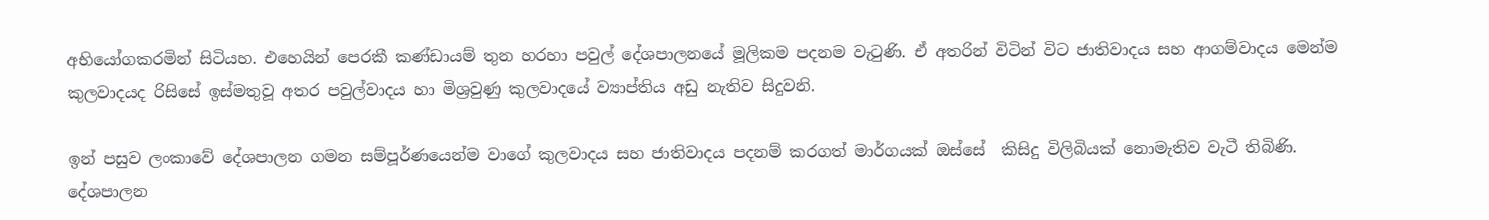අභියෝගකරමින් සිටියහ. එහෙයින් පෙරකී කණ්ඩායම් තුන හරහා පවුල් දේශපාලනයේ මූලිකම පදනම වැටුණි. ඒ අතරින් විටින් විට ජාතිවාදය සහ ආගම්වාදය මෙන්ම කුලවාදයද රිසිසේ ඉස්මතුවූ අතර පවුල්වාදය හා මිශ්‍රවුණු කුලවාදයේ ව්‍යාප්තිය අඩු නැතිව සිදුවනි.

ඉන් පසුව ලංකාවේ දේශපාලන ගමන සම්පූර්ණයෙන්ම වාගේ කුලවාදය සහ ජාතිවාදය පදනම් කරගත් මාර්ගයක් ඔස්සේ  කිසිදු විලිබියක් නොමැතිව වැටී තිබිණි. දේශපාලන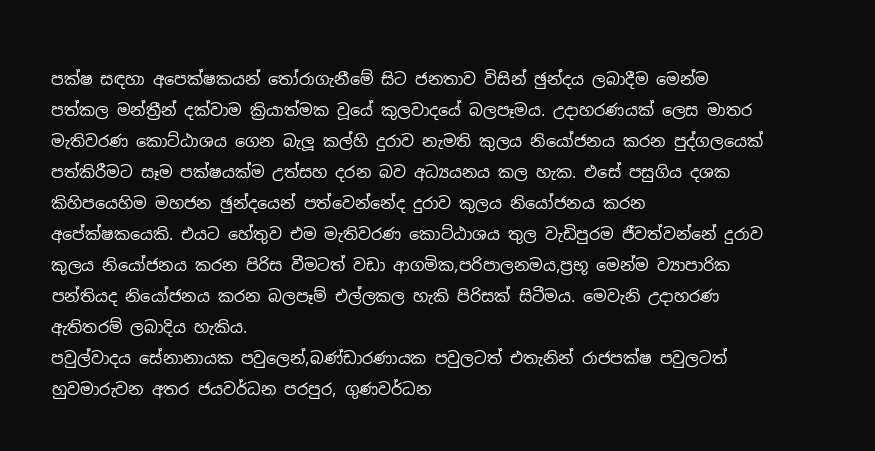පක්ෂ සඳහා අපෙක්ෂකයන් තෝරාගැනීමේ සිට ජනතාව විසින් ඡුන්දය ලබාදීම මෙන්ම පත්කල මන්ත්‍රීන් දක්වාම ක්‍රියාත්මක වූයේ කුලවාදයේ බලපෑමය. උදාහරණයක් ලෙස මාතර මැතිවරණ කොට්ඨාශය ගෙන බැලූ කල්හි දුරාව නැමති කුලය නියෝජනය කරන පුද්ගලයෙක් පත්කිරීමට සෑම පක්ෂයක්ම උත්සහ දරන බව අධ්‍යයනය කල හැක. එසේ පසුගිය දශක කිහිපයෙහිම මහජන ඡුන්දයෙන් පත්වෙන්නේද දුරාව කුලය නියෝජනය කරන අපේක්ෂකයෙකි. එයට හේතුව එම මැතිවරණ කොට්ඨාශය තුල වැඩිපුරම ජීවත්වන්නේ දුරාව කුලය නියෝජනය කරන පිරිස වීමටත් වඩා ආගමික,පරිපාලනමය,ප්‍රභූ මෙන්ම ව්‍යාපාරික පන්තියද නියෝජනය කරන බලපෑම් එල්ලකල හැකි පිරිසක් සිටීමය. මෙවැනි උදාහරණ ඇතිතරම් ලබාදිය හැකිය.
පවුල්වාදය සේනානායක පවුලෙන්,බණ්ඩාරණායක පවුලටත් එතැනින් රාජපක්ෂ පවුලටත් හුවමාරුවන අතර ජයවර්ධන පරපුර, ගුණවර්ධන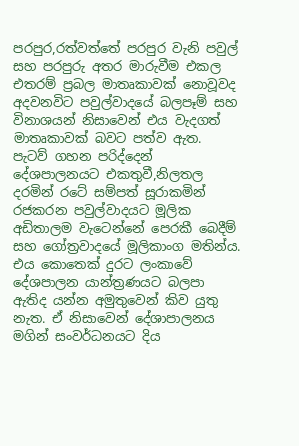පරපුර,රත්වත්තේ පරපුර වැනි පවුල් සහ පරපුරු අතර මාරුවීම එකල එතරම් ප්‍රබල මාතෘකාවක් නොවූවද අදවනවිට පවුල්වාදයේ බලපෑම් සහ විනාශයන් නිසාවෙන් එය වැදගත් මාතෘකාවක් බවට පත්ව ඇත. පැටව් ගහන පරිද්දෙන් දේශපාලනයට එකතුවී,නිලතල දරමින් රටේ සම්පත් සූරාකමින් රජකරන පවුල්වාදයට මූලික අඩිතාලම වැටෙන්නේ පෙරකී බෙදීම් සහ ගෝත්‍රවාදයේ මූලිකාංග මතින්ය. එය කොතෙක් දුරට ලංකාවේ දේශපාලන යාන්ත්‍රණයට බලපා ඇතිද යන්න අමුතුවෙන් කිව යුතු නැත. ඒ නිසාවෙන් දේශාපාලනය මගින් සංවර්ධනයට දිය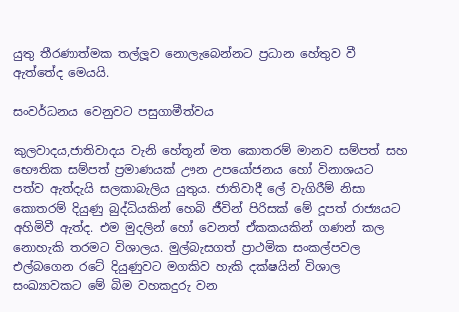යුතු තීරණාත්මක තල්ලූව නොලැබෙන්නට ප්‍රධාන හේතුව වී ඇත්තේද මෙයයි.

සංවර්ධනය වෙනුවට පසුගාමීත්වය

කුලවාදය,ජාතිවාදය වැනි හේතූන් මත කොතරම් මානව සම්පත් සහ භෞතික සම්පත් ප්‍රමාණයක් ඌන උපයෝජනය හෝ විනාශයට පත්ව ඇත්දැයි සලකාබැලිය යුතුය. ජාතිවාදී ලේ වැගිරීම් නිසා කොතරම් දියුණු බුද්ධියකින් හෙබි ජීවින් පිරිසක් මේ දූපත් රාජ්‍යයට අහිමිවී ඇත්ද. එම මුදලින් හෝ වෙනත් ඒකකයකින් ගණන් කල නොහැකි තරමට විශාලය. මුල්බැසගත් ප්‍රාථමික සංකල්පවල එල්බගෙන රටේ දියුණුවට මගකිව හැකි දක්ෂයින් විශාල සංඛ්‍යාවකට මේ බිම වහකදුරු වන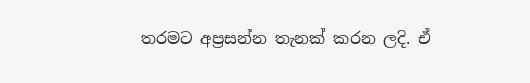තරමට අප්‍රසන්න තැනක් කරන ලදි. ඒ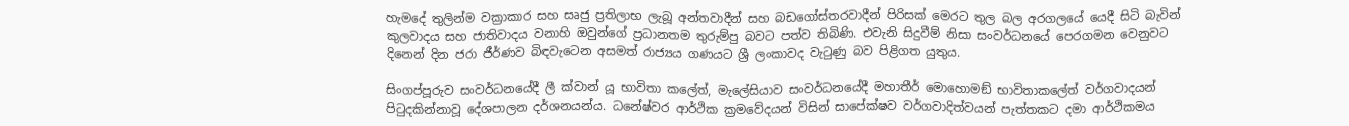හැමදේ තුලින්ම වක්‍රාකාර සහ සෘජු ප්‍රතිලාභ ලැබූ අන්තවාදීන් සහ බඩගෝස්තරවාදීන් පිරිසක් මෙරට තුල බල අරගලයේ යෙදී සිටි බැවින් කුලවාදය සහ ජාතිවාදය වනාහි ඔවුන්ගේ ප්‍රධානතම තුරුම්පු බවට පත්ව තිබිණි. එවැනි සිදුවීම් නිසා සංවර්ධනයේ පෙරගමන වෙනුවට දිනෙන් දින ජරා ජීර්ණව බිඳවැටෙන අසමත් රාජ්‍යය ගණයට ශ්‍රී ලංකාවද වැටුණු බව පිළිගත යුතුය.

සිංගප්පූරුව සංවර්ධනයේදී ලී ක්වාන් යූ භාවිතා කලේත්, මැලේසියාව සංවර්ධනයේදී මහාතීර් මොහොමඞ් භාවිතාකලේත් වර්ගවාදයන් පිටුදකින්නාවූ දේශපාලන දර්ශනයන්ය. ධනේෂ්වර ආර්ථික ක්‍රමවේදයන් විසින් සාපේක්ෂව වර්ගවාදිත්වයන් පැත්තකට දමා ආර්ථිකමය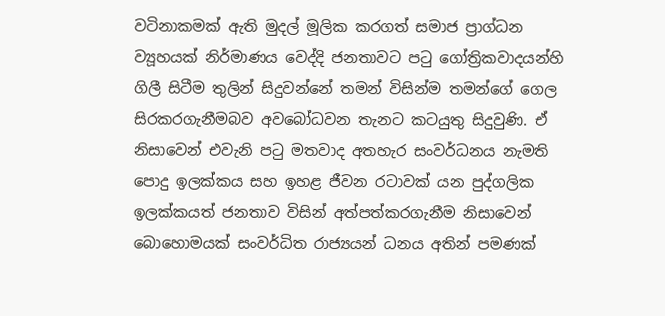වටිනාකමක් ඇති මුදල් මූලික කරගත් සමාජ ප්‍රාග්ධන ව්‍යූහයක් නිර්මාණය වෙද්දි ජනතාවට පටු ගෝත්‍රිකවාදයන්හි ගිලී සිටීම තුලින් සිදුවන්නේ තමන් විසින්ම තමන්ගේ ගෙල සිරකරගැනීමබව අවබෝධවන තැනට කටයුතු සිදුවුණි. ඒ නිසාවෙන් එවැනි පටු මතවාද අතහැර සංවර්ධනය නැමති පොදු ඉලක්කය සහ ඉහළ ජීවන රටාවක් යන පුද්ගලික ඉලක්කයත් ජනතාව විසින් අත්පත්කරගැනීම නිසාවෙන් බොහොමයක් සංවර්ධිත රාජ්‍යයන් ධනය අතින් පමණක්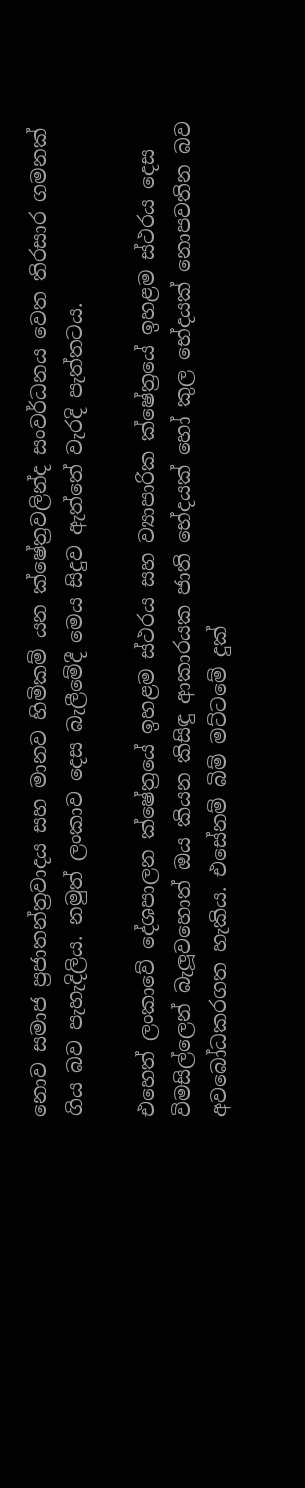නොව සමාජ ප්‍රජාතන්ත්‍රවාදය සහ මානව හිමිකම් යන ක්ෂේත්‍රවලින්ද සංවර්ධනය වෙත තිරසාර ගමනක් ගිය බව පැහැදිලිය. නමුත් ලංකාව දෙස බැලීමේදී මෙය සිදුව ඇත්තේ වැරදි පැත්තටය.

එහෙත් ලංකාවේ දේශපාලන ක්ෂේත්‍රයේ ඉහළම ස්ථරය සහ ව්‍යාපාරික ක්ෂේත්‍රයේ ඉහළම ස්ථරය දෙස විමසිල්ලෙන් බැලූවහොත් ඔය කියන කිසිඳු ආකාරයක ජාති භේදයක් හෝ කුල භේදයක් නොපවතින බව අවබෝධකරගත හැකිය. එසේනම් බිම් මට්ටමේ දුක්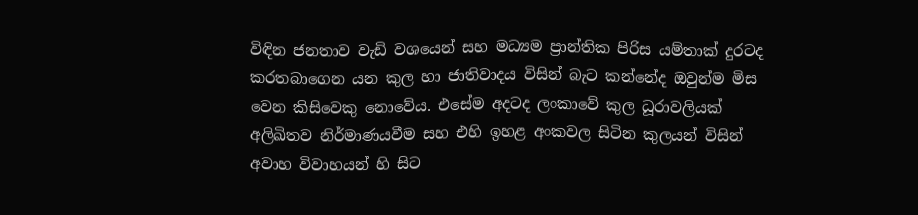විඳින ජනතාව වැඩි වශයෙන් සහ මධ්‍යම ප්‍රාන්තික පිරිස යම්තාක් දුරටද කරතබාගෙන යන කුල හා ජාතිවාදය විසින් බැට කන්නේද ඔවුන්ම මිස වෙන කිසිවෙකු නොවේය. එසේම අදටද ලංකාවේ කුල ධූරාවලියක් අලිඛිතව නිර්මාණයවීම සහ එහි ඉහළ අංකවල සිටින කුලයන් විසින් අවාහ විවාහයන් හි සිට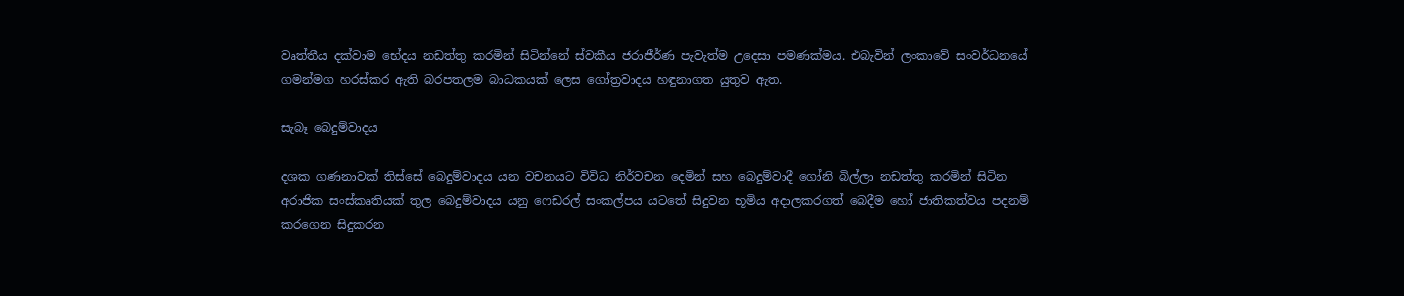වෘත්තීය දක්වාම භේදය නඩත්තු කරමින් සිටින්නේ ස්වකීය ජරාජීර්ණ පැවැත්ම උදෙසා පමණක්මය. එබැවින් ලංකාවේ සංවර්ධනයේ ගමන්මග හරස්කර ඇති බරපතලම බාධකයක් ලෙස ගෝත්‍රවාදය හඳුනාගත යුතුව ඇත.

සැබෑ බෙදුම්වාදය

දශක ගණනාවක් තිස්සේ බෙදුම්වාදය යන වචනයට විවිධ නිර්වචන දෙමින් සහ බෙදුම්වාදී ගෝනි බිල්ලා නඩත්තු කරමින් සිටින අරාජික සංස්කෘතියක් තුල බෙදුම්වාදය යනු ෆෙඩරල් සංකල්පය යටතේ සිදුවන භූමිය අදාලකරගත් බෙදීම හෝ ජාතිකත්වය පදනම් කරගෙන සිදුකරන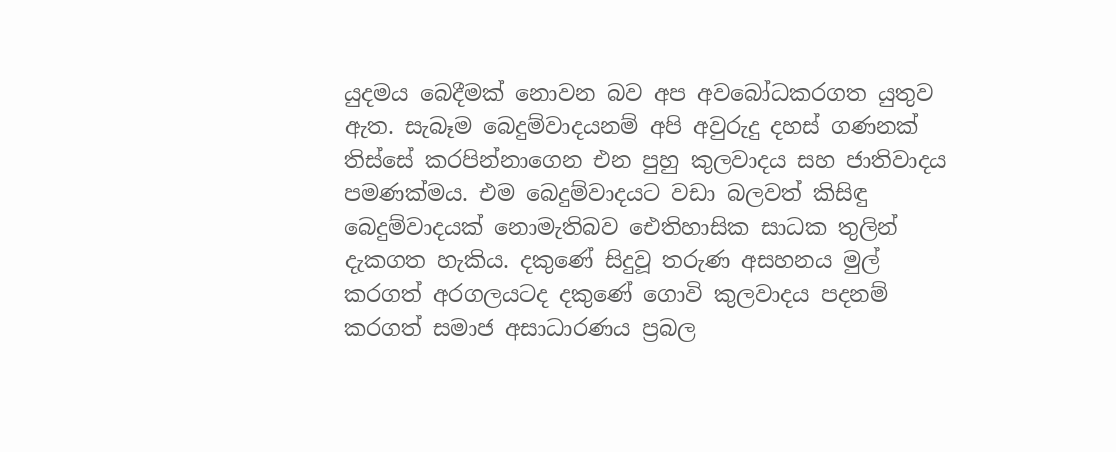යුදමය බෙදීමක් නොවන බව අප අවබෝධකරගත යුතුව ඇත. සැබෑම බෙදුම්වාදයනම් අපි අවුරුදු දහස් ගණනක් තිස්සේ කරපින්නාගෙන එන පුහු කුලවාදය සහ ජාතිවාදය පමණක්මය. එම බෙදුම්වාදයට වඩා බලවත් කිසිඳු බෙදුම්වාදයක් නොමැතිබව ඓතිහාසික සාධක තුලින් දැකගත හැකිය. දකුණේ සිදුවූ තරුණ අසහනය මුල් කරගත් අරගලයටද දකුණේ ගොවි කුලවාදය පදනම් කරගත් සමාජ අසාධාරණය ප්‍රබල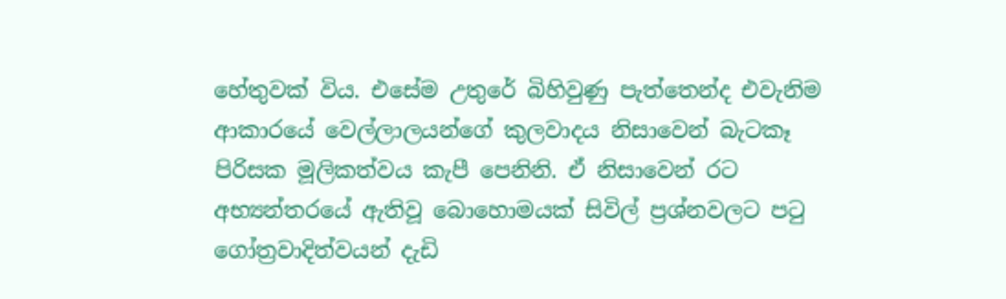හේතුවක් විය. එසේම උතුරේ බිහිවුණු පැත්තෙන්ද එවැනිම ආකාරයේ වෙල්ලාලයන්ගේ කුලවාදය නිසාවෙන් බැටකෑ පිරිසක මූලිකත්වය කැපී පෙනිනි. ඒ නිසාවෙන් රට අභ්‍යන්තරයේ ඇතිවූ බොහොමයක් සිවිල් ප්‍රශ්නවලට පටු ගෝත්‍රවාදිත්වයන් දැඩි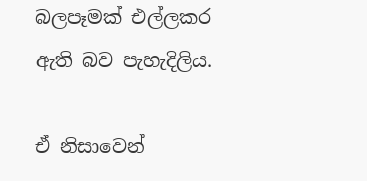බලපෑමක් එල්ලකර ඇති බව පැහැදිලිය.

ඒ නිසාවෙන්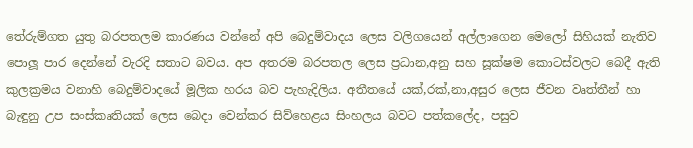තේරුම්ගත යුතු බරපතලම කාරණය වන්නේ අපි බෙදුම්වාදය ලෙස වලිගයෙන් අල්ලාගෙන මෙලෝ සිහියක් නැතිව පොලූ පාර දෙන්නේ වැරදි සතාට බවය. අප අතරම බරපතල ලෙස ප්‍රධාන,අනු සහ සූක්ෂම කොටස්වලට බෙදී ඇති කුලක්‍රමය වනාහි බෙදුම්වාදයේ මූලික හරය බව පැහැදිලිය. අතීතයේ යක්,රක්,නා,අසුර ලෙස ජීවන වෘත්තීන් හා බැඳුනු උප සංස්කෘතියක් ලෙස බෙදා වෙන්කර සිව්හෙළය සිංහලය බවට පත්කලේද, පසුව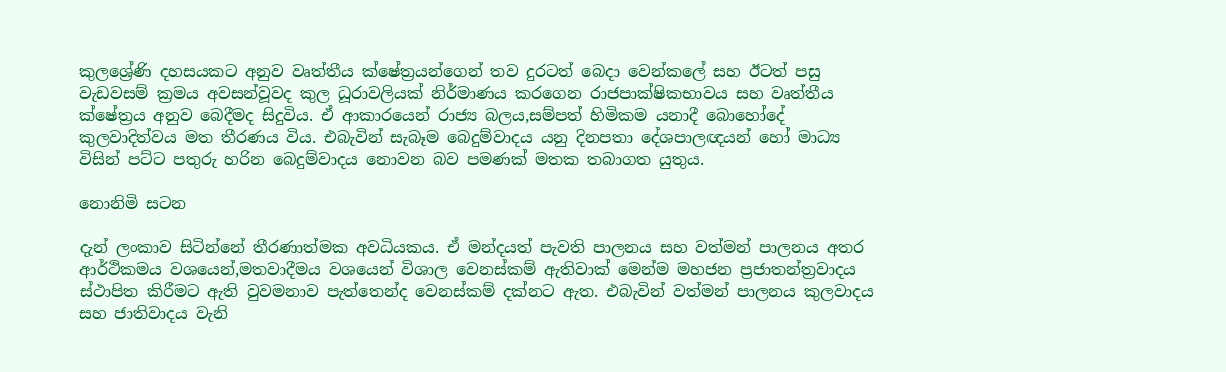කුලශ්‍රේණි දහසයකට අනුව වෘත්තීය ක්ෂේත්‍රයන්ගෙන් තව දුරටත් බෙදා වෙන්කලේ සහ ඊටත් පසු වැඩවසම් ක්‍රමය අවසන්වූවද කුල ධූරාවලියක් නිර්මාණය කරගෙන රාජපාක්ෂිකභාවය සහ වෘත්තීය ක්ෂේත්‍රය අනුව බෙදීමද සිදුවිය. ඒ ආකාරයෙන් රාජ්‍ය බලය,සම්පත් හිමිකම යනාදී බොහෝදේ කුලවාදිත්වය මත තීරණය විය. එබැවින් සැබෑම බෙදුම්වාදය යනු දිනපතා දේශපාලඥයන් හෝ මාධ්‍ය විසින් පට්ට පතුරු හරින බෙදුම්වාදය නොවන බව පමණක් මතක තබාගත යුතුය.

නොනිමි සටන

දැන් ලංකාව සිටින්නේ තීරණාත්මක අවධියකය. ඒ මන්දයත් පැවති පාලනය සහ වත්මන් පාලනය අතර ආර්ථිකමය වශයෙන්,මතවාදීමය වශයෙන් විශාල වෙනස්කම් ඇතිවාක් මෙන්ම මහජන ප්‍රජාතන්ත්‍රවාදය ස්ථාපිත කිරීමට ඇති වුවමනාව පැත්තෙන්ද වෙනස්කම් දක්නට ඇත. එබැවින් වත්මන් පාලනය කුලවාදය සහ ජාතිවාදය වැනි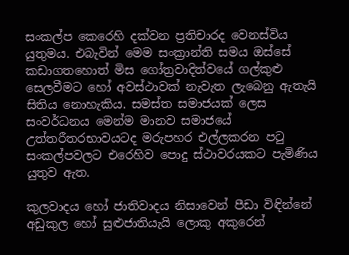සංකල්ප කෙරෙහි දක්වන ප්‍රතිචාරද වෙනස්විය යුතුමය. එබැවින් මෙම සංක්‍රාන්ති සමය ඔස්සේ කඩාගතහොත් මිස ගෝත්‍රවාදිත්වයේ ගල්කුළු සෙලවීමට හෝ අවස්ථාවක් නැවැත ලැබෙනු ඇතැයි සිතිය නොහැකිය. සමස්ත සමාජයක් ලෙස සංවර්ධනය මෙන්ම මානව සමාජයේ උත්තරීතරභාවයටද මරුපහර එල්ලකරන පටු සංකල්පවලට එරෙහිව පොදු ස්ථාවරයකට පැමිණිය යුතුව ඇත.

කුලවාදය හෝ ජාතිවාදය නිසාවෙන් පීඩා විඳින්නේ අඩුකුල හෝ සුළුජාතියැයි ලොකු අකුරෙන්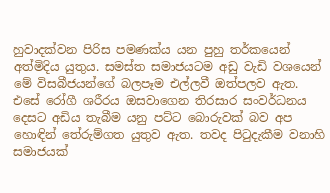හුවාදක්වන පිරිස පමණක්ය යන පුහු තර්කයෙන් අත්මිදිය යුතුය. සමස්ත සමාජයටම අඩු වැඩි වශයෙන් මේ විසබීජයන්ගේ බලපෑම එල්ලවී ඔත්පලව ඇත. එසේ රෝගී ශරීරය ඔසවාගෙන තිරසාර සංවර්ධනය දෙසට අඩිය තැබීම යනු පට්ට බොරුවක් බව අප හොඳින් තේරුම්ගත යුතුව ඇත. තවද පිටුදැකීම වනාහි සමාජයක්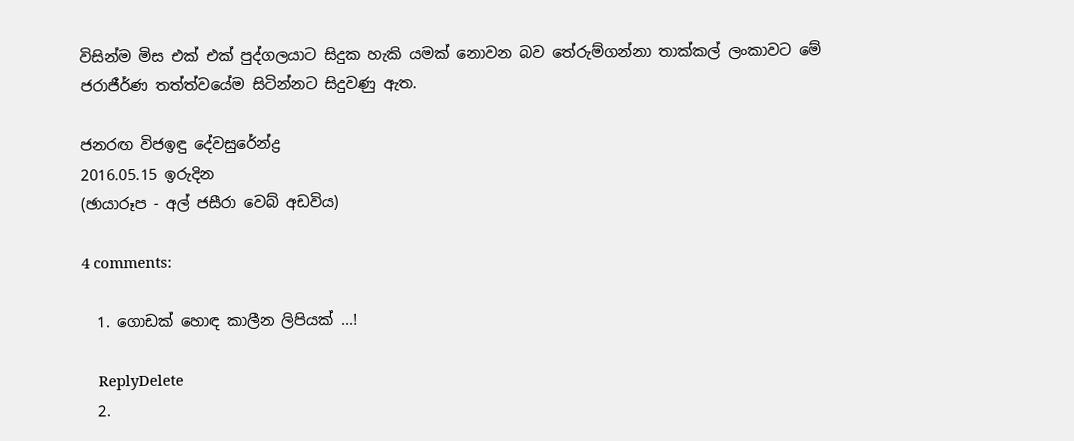විසින්ම මිස එක් එක් පුද්ගලයාට සිදුක හැකි යමක් නොවන බව තේරුම්ගන්නා තාක්කල් ලංකාවට මේ ජරාජීර්ණ තත්ත්වයේම සිටින්නට සිදුවණු ඇත.

ජනරඟ විජඉඳු දේවසුරේන්ද්‍ර
2016.05.15 ඉරුදින
(ඡායාරූප - අල් ජසීරා වෙබ් අඩවිය)

4 comments:

  1. ගොඩක් හොඳ කාලීන ලිපියක් ...!

    ReplyDelete
  2.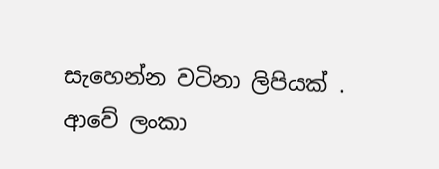සැහෙන්න වටිනා ලිපියක් . ආවේ ලංකා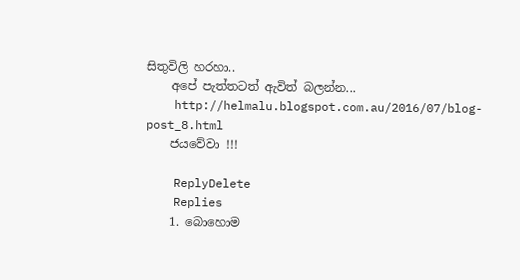සිතුවිලි හරහා..
    අපේ පැත්තටත් ඇවිත් බලන්න...
    http://helmalu.blogspot.com.au/2016/07/blog-post_8.html
    ජයවේවා !!!

    ReplyDelete
    Replies
    1. බොහොම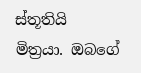ස්තූතියි මිත්‍රයා. ඔබගේ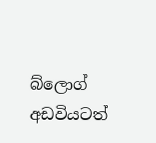බ්ලොග් අඩවියටත්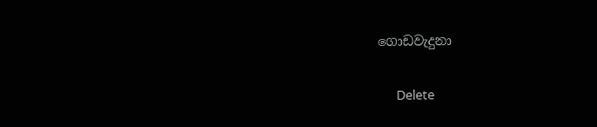ගොඩවැදුනා

      Delete